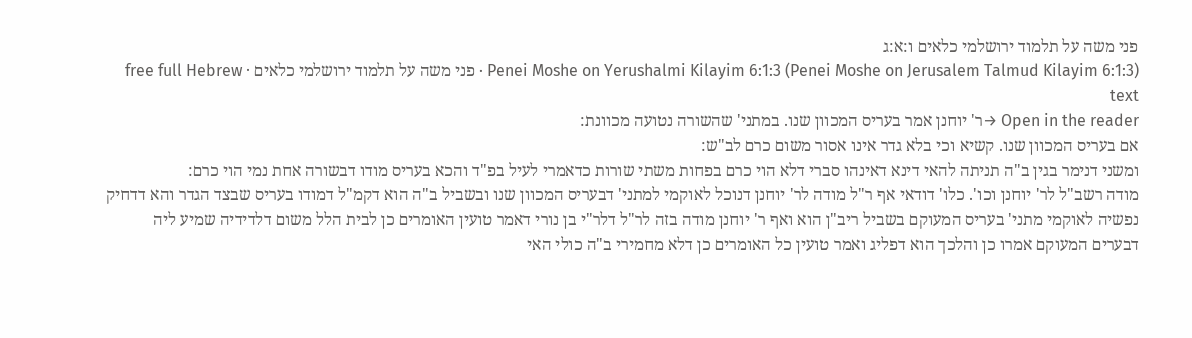פני משה על תלמוד ירושלמי כלאים ו:א:ג
Penei Moshe on Yerushalmi Kilayim 6:1:3 (Penei Moshe on Jerusalem Talmud Kilayim 6:1:3) · פני משה על תלמוד ירושלמי כלאים · free full Hebrew text
Open in the reader →ר' יוחנן אמר בעריס המכוון שנו. במתני' שהשורה נטועה מכוונת:
אם בעריס המכוון שנו. קשיא וכי בלא גדר אינו אסור משום כרם לב"ש:
ומשני דנימר בגין ב"ה תניתה להאי דינא דאינהו סברי דלא הוי כרם בפחות משתי שורות כדאמרי לעיל בפ"ד והכא בעריס מודו דבשורה אחת נמי הוי כרם:
מודה רשב"ל לר' יוחנן וכו'. כלו' דודאי אף ר"ל מודה לר' יוחנן דנוכל לאוקמי למתני' דבעריס המכוון שנו ובשביל ב"ה הוא דקמ"ל דמודו בעריס שבצד הגדר והא דדחיק נפשיה לאוקמי מתני' בעריס המעוקם בשביל ריב"ן הוא ואף ר' יוחנן מודה בזה לר"ל דלר"י בן נורי דאמר טועין האומרים כן לבית הלל משום דלדידיה שמיע ליה דבערים המעוקם אמרו כן והלכך הוא דפליג ואמר טועין כל האומרים כן דלא מחמירי ב"ה כולי האי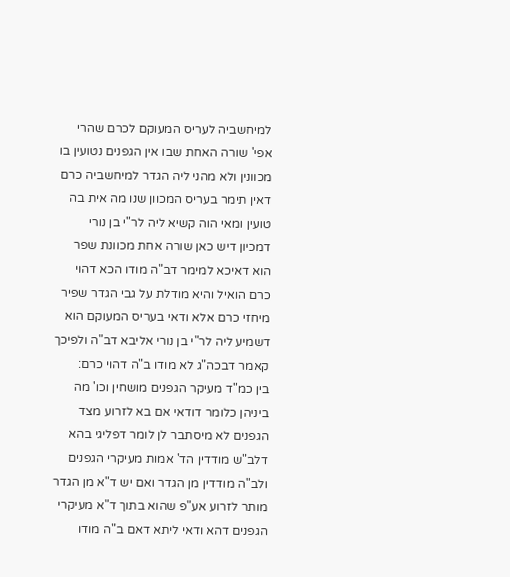למיחשביה לעריס המעוקם לכרם שהרי אפי' שורה האחת שבו אין הגפנים נטועין בו מכוונין ולא מהני ליה הגדר למיחשביה כרם דאין תימר בעריס המכוון שנו מה אית בה טועין ומאי הוה קשיא ליה לר"י בן נורי דמכיון דיש כאן שורה אחת מכוונת שפר הוא דאיכא למימר דב"ה מודו הכא דהוי כרם הואיל והיא מודלת על גבי הגדר שפיר מיחזי כרם אלא ודאי בעריס המעוקם הוא דשמיע ליה לר"י בן נורי אליבא דב"ה ולפיכך קאמר דבכה"ג לא מודו ב"ה דהוי כרם:
בין כמ"ד מעיקר הגפנים מושחין וכו' מה ביניהן כלומר דודאי אם בא לזרוע מצד הגפנים לא מיסתבר לן לומר דפליגי בהא דלב"ש מודדין הד' אמות מעיקרי הגפנים ולב"ה מודדין מן הגדר ואם יש ד"א מן הגדר מותר לזרוע אע"פ שהוא בתוך ד"א מעיקרי הגפנים דהא ודאי ליתא דאם ב"ה מודו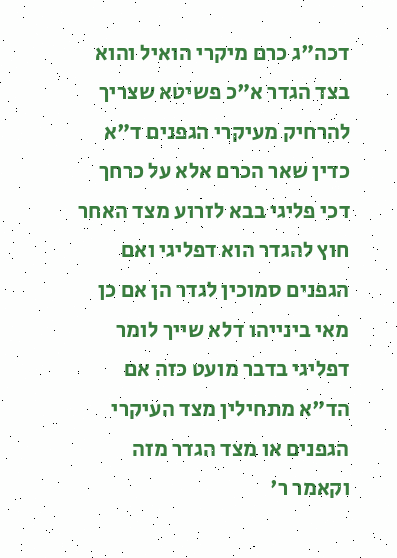דכה"ג כרם מיקרי הואיל והוא בצד הגדר א"כ פשיטא שצריך להרחיק מעיקרי הגפנים ד"א כדין שאר הכרם אלא על כרחך דכי פליגי בבא לזרוע מצד האחר חוץ להגדר הוא דפליגי ואם הגפנים סמוכין לגדר הן אם כן מאי בינייהו דלא שייך לומר דפליגי בדבר מועט כזה אם הד"א מתחילין מצד העיקרי הגפנים או מצד הגדר מזה וקאמר ר'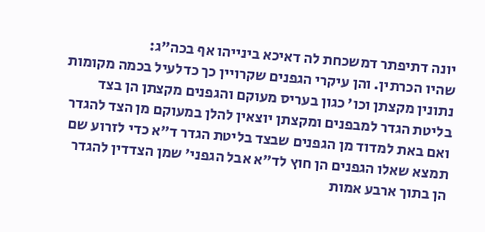יונה דתיפתר דמשכחת לה דאיכא בינייהו אף בכה"ג:
שהיו הכרתין. והן עיקרי הגפנים שקרויין כך כדלעיל בכמה מקומות נתונין מקצתן וכו' כגון בעריס מעוקם והגפנים מקצתן הן בצד בליטת הגדר למבפנים ומקצתן יוצאין להלן במעוקם מן הצד להגדר ואם באת למדוד מן הגפנים שבצד בליטת הגדר ד"א כדי לזרוע שם תמצא שאלו הגפנים הן חוץ לד"א אבל הגפני' שמן הצדדין להגדר הן בתוך ארבע אמות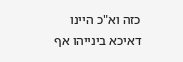כזה וא"כ היינו דאיכא בינייהו אף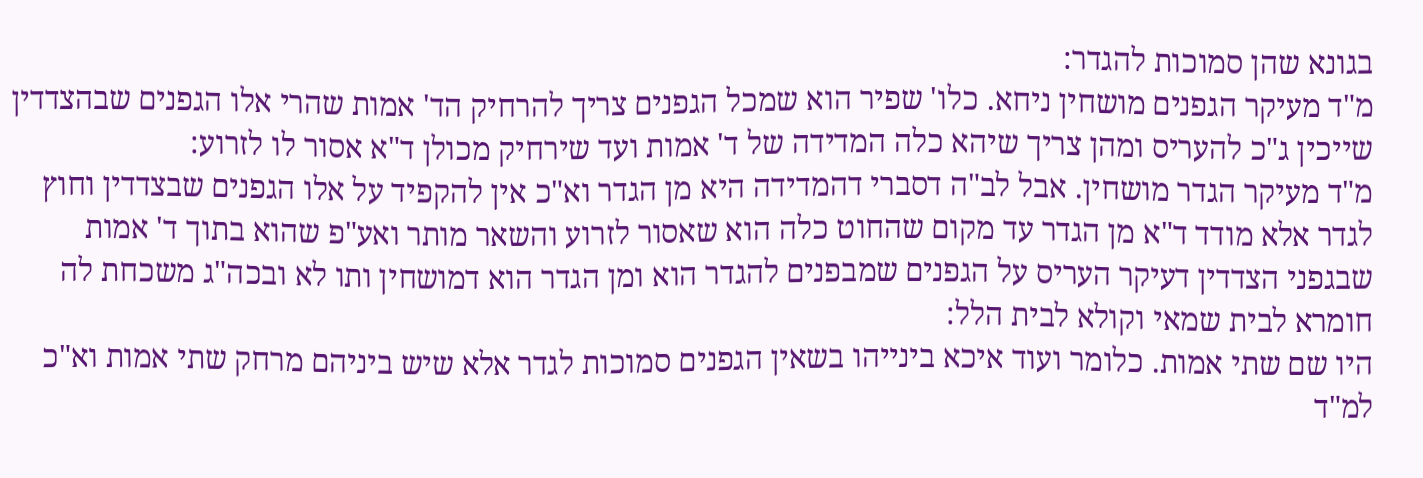בגונא שהן סמוכות להגדר:
מ"ד מעיקר הגפנים מושחין ניחא. כלו' שפיר הוא שמכל הגפנים צריך להרחיק הד' אמות שהרי אלו הגפנים שבהצדדין שייכין ג"כ להעריס ומהן צריך שיהא כלה המדידה של ד' אמות ועד שירחיק מכולן ד"א אסור לו לזרוע:
מ"ד מעיקר הגדר מושחין. אבל לב"ה דסברי דהמדידה היא מן הגדר וא"כ אין להקפיד על אלו הגפנים שבצדדין וחוץ לגדר אלא מודד ד"א מן הגדר עד מקום שהחוט כלה הוא שאסור לזרוע והשאר מותר ואע"פ שהוא בתוך ד' אמות שבגפני הצדדין דעיקר העריס על הגפנים שמבפנים להגדר הוא ומן הגדר הוא דמושחין ותו לא ובכה"ג משכחת לה חומרא לבית שמאי וקולא לבית הלל:
היו שם שתי אמות. כלומר ועוד איכא בינייהו בשאין הגפנים סמוכות לגדר אלא שיש ביניהם מרחק שתי אמות וא"כ למ"ד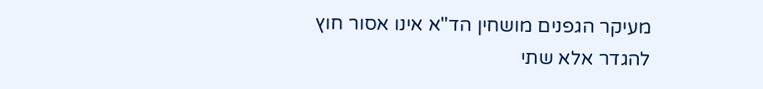מעיקר הגפנים מושחין הד"א אינו אסור חוץ להגדר אלא שתי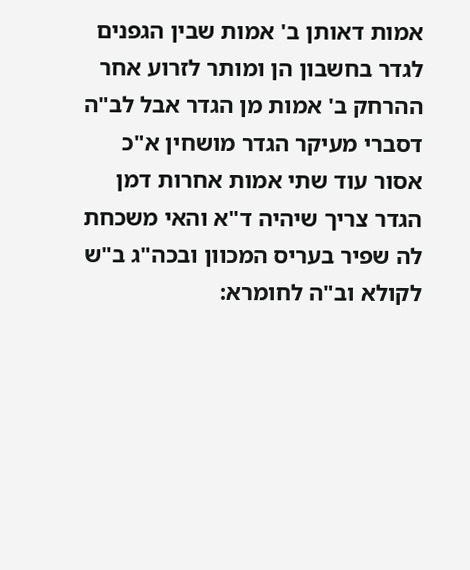אמות דאותן ב' אמות שבין הגפנים לגדר בחשבון הן ומותר לזרוע אחר ההרחק ב' אמות מן הגדר אבל לב"ה דסברי מעיקר הגדר מושחין א"כ אסור עוד שתי אמות אחרות דמן הגדר צריך שיהיה ד"א והאי משכחת לה שפיר בעריס המכוון ובכה"ג ב"ש לקולא וב"ה לחומרא: